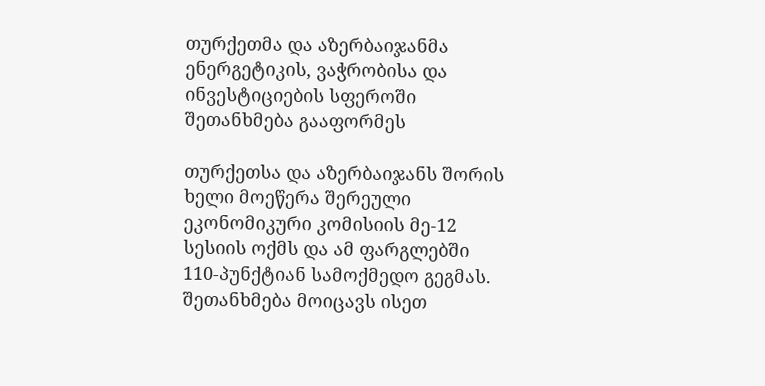თურქეთმა და აზერბაიჯანმა ენერგეტიკის, ვაჭრობისა და ინვესტიციების სფეროში შეთანხმება გააფორმეს

თურქეთსა და აზერბაიჯანს შორის ხელი მოეწერა შერეული ეკონომიკური კომისიის მე-12 სესიის ოქმს და ამ ფარგლებში 110-პუნქტიან სამოქმედო გეგმას. შეთანხმება მოიცავს ისეთ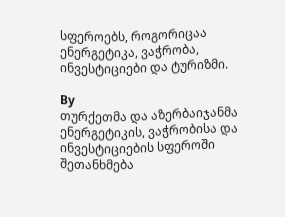სფეროებს, როგორიცაა ენერგეტიკა, ვაჭრობა, ინვესტიციები და ტურიზმი.

By
თურქეთმა და აზერბაიჯანმა ენერგეტიკის, ვაჭრობისა და ინვესტიციების სფეროში შეთანხმება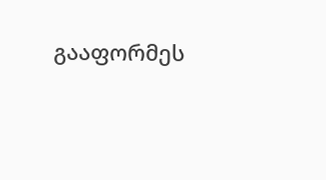გააფორმეს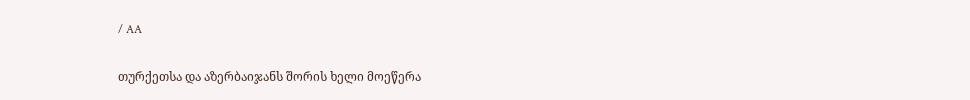/ AA

თურქეთსა და აზერბაიჯანს შორის ხელი მოეწერა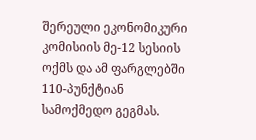შერეული ეკონომიკური კომისიის მე-12 სესიის ოქმს და ამ ფარგლებში 110-პუნქტიან სამოქმედო გეგმას.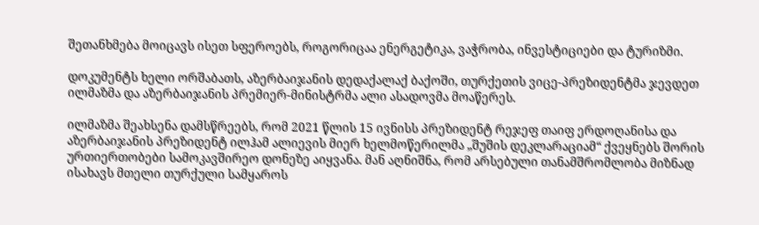შეთანხმება მოიცავს ისეთ სფეროებს, როგორიცაა ენერგეტიკა, ვაჭრობა, ინვესტიციები და ტურიზმი.

დოკუმენტს ხელი ორშაბათს, აზერბაიჯანის დედაქალაქ ბაქოში, თურქეთის ვიცე-პრეზიდენტმა ჯევდეთ ილმაზმა და აზერბაიჯანის პრემიერ-მინისტრმა ალი ასადოვმა მოაწერეს.

ილმაზმა შეახსენა დამსწრეებს, რომ 2021 წლის 15 ივნისს პრეზიდენტ რეჯეფ თაიფ ერდოღანისა და აზერბაიჯანის პრეზიდენტ ილჰამ ალიევის მიერ ხელმოწერილმა „შუშის დეკლარაციამ“ ქვეყნებს შორის ურთიერთობები სამოკავშირეო დონეზე აიყვანა. მან აღნიშნა, რომ არსებული თანამშრომლობა მიზნად ისახავს მთელი თურქული სამყაროს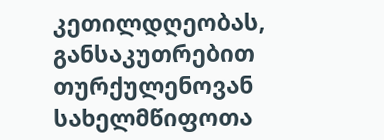კეთილდღეობას, განსაკუთრებით თურქულენოვან სახელმწიფოთა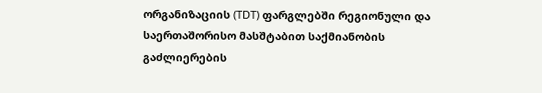ორგანიზაციის (TDT) ფარგლებში რეგიონული და საერთაშორისო მასშტაბით საქმიანობის გაძლიერების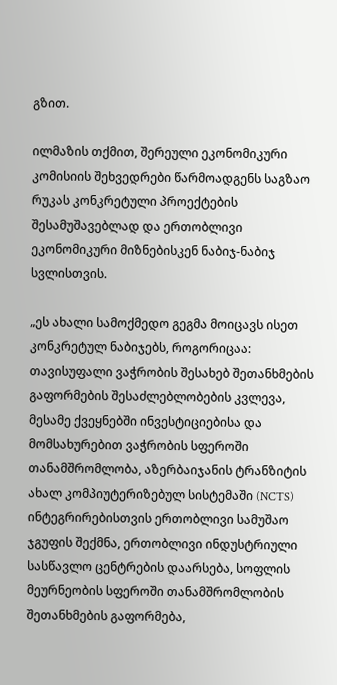გზით.

ილმაზის თქმით, შერეული ეკონომიკური კომისიის შეხვედრები წარმოადგენს საგზაო რუკას კონკრეტული პროექტების შესამუშავებლად და ერთობლივი ეკონომიკური მიზნებისკენ ნაბიჯ-ნაბიჯ სვლისთვის.

„ეს ახალი სამოქმედო გეგმა მოიცავს ისეთ კონკრეტულ ნაბიჯებს, როგორიცაა: თავისუფალი ვაჭრობის შესახებ შეთანხმების გაფორმების შესაძლებლობების კვლევა, მესამე ქვეყნებში ინვესტიციებისა და მომსახურებით ვაჭრობის სფეროში თანამშრომლობა, აზერბაიჯანის ტრანზიტის ახალ კომპიუტერიზებულ სისტემაში (NCTS) ინტეგრირებისთვის ერთობლივი სამუშაო ჯგუფის შექმნა, ერთობლივი ინდუსტრიული სასწავლო ცენტრების დაარსება, სოფლის მეურნეობის სფეროში თანამშრომლობის შეთანხმების გაფორმება,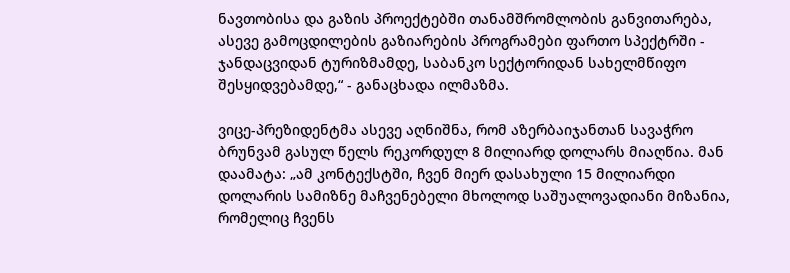ნავთობისა და გაზის პროექტებში თანამშრომლობის განვითარება, ასევე გამოცდილების გაზიარების პროგრამები ფართო სპექტრში - ჯანდაცვიდან ტურიზმამდე, საბანკო სექტორიდან სახელმწიფო შესყიდვებამდე,“ - განაცხადა ილმაზმა.

ვიცე-პრეზიდენტმა ასევე აღნიშნა, რომ აზერბაიჯანთან სავაჭრო ბრუნვამ გასულ წელს რეკორდულ 8 მილიარდ დოლარს მიაღწია. მან დაამატა: „ამ კონტექსტში, ჩვენ მიერ დასახული 15 მილიარდი დოლარის სამიზნე მაჩვენებელი მხოლოდ საშუალოვადიანი მიზანია, რომელიც ჩვენს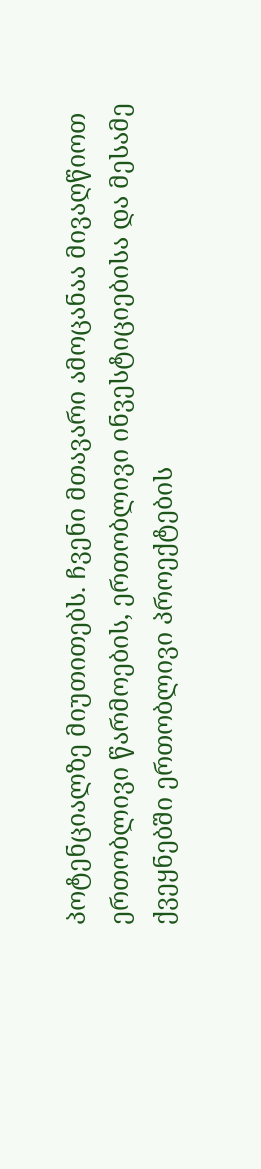პოტენციალზე მიუთითებს. ჩვენი მთავარი ამოცანაა მივაღწიოთ ერთობლივი წარმოების, ერთობლივი ინვესტიციებისა და მესამე ქვეყნებში ერთობლივი პროექტების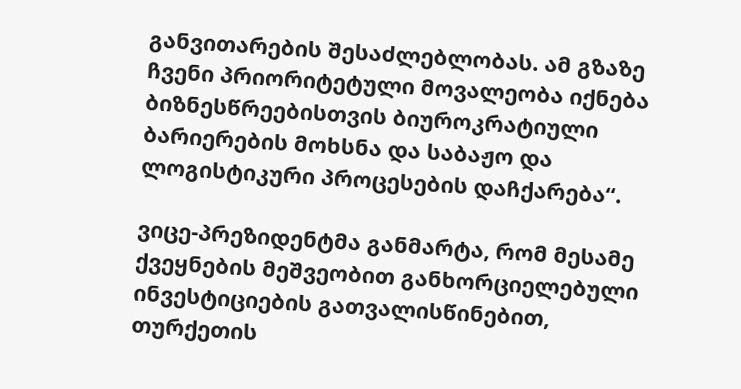განვითარების შესაძლებლობას. ამ გზაზე ჩვენი პრიორიტეტული მოვალეობა იქნება ბიზნესწრეებისთვის ბიუროკრატიული ბარიერების მოხსნა და საბაჟო და ლოგისტიკური პროცესების დაჩქარება“.

ვიცე-პრეზიდენტმა განმარტა, რომ მესამე ქვეყნების მეშვეობით განხორციელებული ინვესტიციების გათვალისწინებით, თურქეთის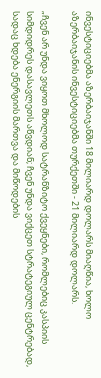ინვესტიციებმა აზერბაიჯანში 18 მილიარდ დოლარს მიაღწია, ხოლო აზერბაიჯანის ინვესტიციებმა თურქეთში - 21 მილიარდ დოლარს.

„ჩვენ არ უნდა ვიყოთ მხოლოდ სატრანზიტო ქვეყნები, რომლებიც კასპიის სიმდიდრეს დასავლეთს აწვდიან; ჩვენ უნდა ვიქცეთ სტრატეგიულ ცენტრებად, სადაც ხდება ენერგიის მართვა და მიწოდების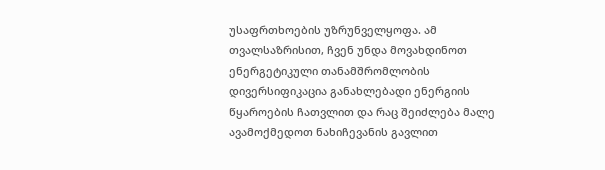უსაფრთხოების უზრუნველყოფა. ამ თვალსაზრისით, ჩვენ უნდა მოვახდინოთ ენერგეტიკული თანამშრომლობის დივერსიფიკაცია განახლებადი ენერგიის წყაროების ჩათვლით და რაც შეიძლება მალე ავამოქმედოთ ნახიჩევანის გავლით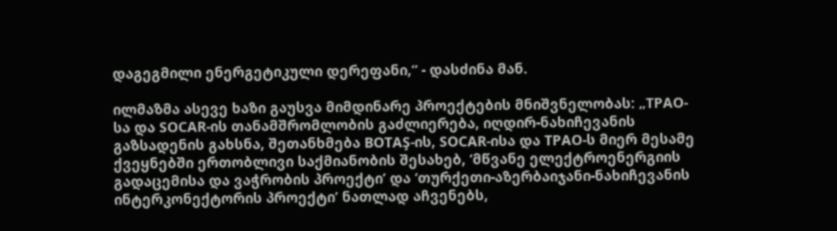დაგეგმილი ენერგეტიკული დერეფანი,“ - დასძინა მან.

ილმაზმა ასევე ხაზი გაუსვა მიმდინარე პროექტების მნიშვნელობას: „TPAO-სა და SOCAR-ის თანამშრომლობის გაძლიერება, იღდირ-ნახიჩევანის გაზსადენის გახსნა, შეთანხმება BOTAŞ-ის, SOCAR-ისა და TPAO-ს მიერ მესამე ქვეყნებში ერთობლივი საქმიანობის შესახებ, ‘მწვანე ელექტროენერგიის გადაცემისა და ვაჭრობის პროექტი’ და ‘თურქეთი-აზერბაიჯანი-ნახიჩევანის ინტერკონექტორის პროექტი’ ნათლად აჩვენებს,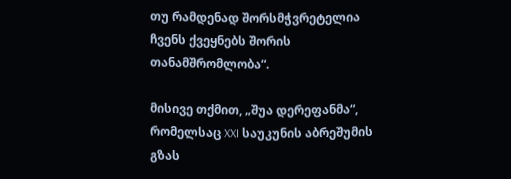თუ რამდენად შორსმჭვრეტელია ჩვენს ქვეყნებს შორის თანამშრომლობა“.

მისივე თქმით, „შუა დერეფანმა“, რომელსაც XXI საუკუნის აბრეშუმის გზას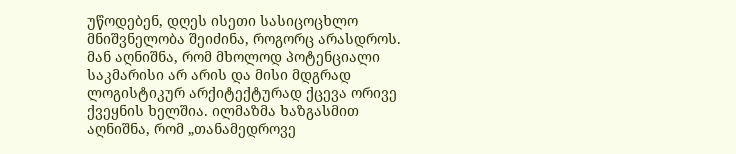უწოდებენ, დღეს ისეთი სასიცოცხლო მნიშვნელობა შეიძინა, როგორც არასდროს. მან აღნიშნა, რომ მხოლოდ პოტენციალი საკმარისი არ არის და მისი მდგრად ლოგისტიკურ არქიტექტურად ქცევა ორივე ქვეყნის ხელშია. ილმაზმა ხაზგასმით აღნიშნა, რომ „თანამედროვე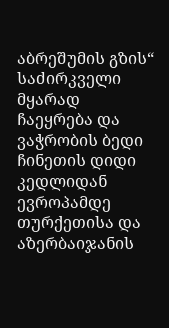აბრეშუმის გზის“ საძირკველი მყარად ჩაეყრება და ვაჭრობის ბედი ჩინეთის დიდი კედლიდან ევროპამდე თურქეთისა და აზერბაიჯანის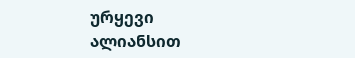ურყევი ალიანსით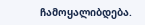ჩამოყალიბდება.